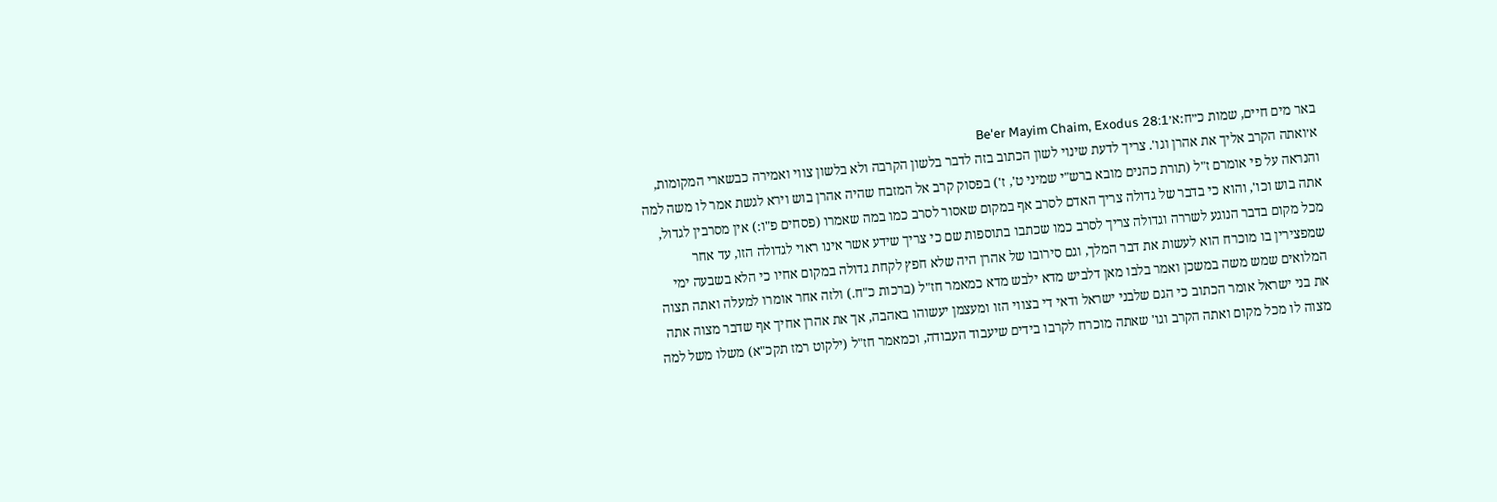באר מים חיים, שמות כ״ח:א׳Be'er Mayim Chaim, Exodus 28:1
א׳ואתה הקרב אליך את אהרן וגו'. צריך לדעת שינוי לשון הכתוב בזה לדבר בלשון הקרבה ולא בלשון צווי ואמירה כבשארי המקומות, והנראה על פי אומרם ז"ל (תורת כהנים מובא ברש"י שמיני ט', ז') בפסוק קרב אל המזבח שהיה אהרן בוש וירא לגשת אמר לו משה למה אתה בוש וכו', והוא כי בדבר של גדולה צריך האדם לסרב אף במקום שאסור לסרב כמו במה שאמרו (פסחים פ"ו:) אין מסרבין לגדול, מכל מקום בדבר הנוגע לשררה וגדולה צריך לסרב כמו שכתבו בתוספות שם כי צריך שידע אשר אינו ראוי לגדולה הזו, עד אחר שמפצירין בו מוכרח הוא לעשות את דבר המלך, וגם סירובו של אהרן היה שלא חפץ לקחת גדולה במקום אחיו כי הלא בשבעה ימי המלואים שמש משה במשכן ואמר בלבו מאן דלביש מדא ילבש מדא כמאמר חז"ל (ברכות כ"ח.) ולזה אחר אומרו למעלה ואתה תצוה את בני ישראל אומר הכתוב כי הגם שלבני ישראל ודאי די בצווי הזו ומעצמן יעשוהו באהבה, אך את אהרן אחיך אף שדבר מצוה אתה מצוה לו מכל מקום ואתה הקרב וגו' שאתה מוכרח לקרבו בידים שיעבוד העבודה, וכמאמר חז"ל (ילקוט רמז תקכ"א) משלו משל למה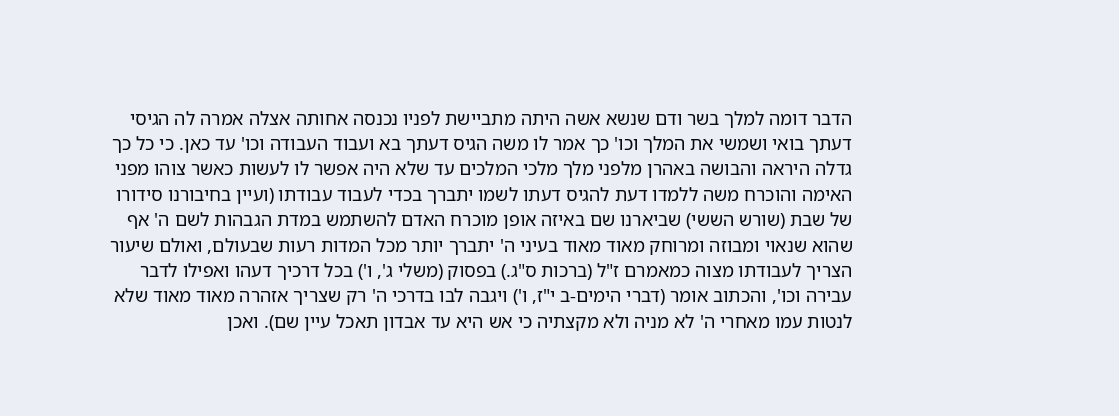הדבר דומה למלך בשר ודם שנשא אשה היתה מתביישת לפניו נכנסה אחותה אצלה אמרה לה הגיסי דעתך בואי ושמשי את המלך וכו' כך אמר לו משה הגיס דעתך בא ועבוד העבודה וכו' עד כאן. כי כל כך גדלה היראה והבושה באהרן מלפני מלך מלכי המלכים עד שלא היה אפשר לו לעשות כאשר צוהו מפני האימה והוכרח משה ללמדו דעת להגיס דעתו לשמו יתברך בכדי לעבוד עבודתו (ועיין בחיבורנו סידורו של שבת (שורש הששי) שביארנו שם באיזה אופן מוכרח האדם להשתמש במדת הגבהות לשם ה' אף שהוא שנאוי ומבוזה ומרוחק מאוד מאוד בעיני ה' יתברך יותר מכל המדות רעות שבעולם, ואולם שיעור הצריך לעבודתו מצוה כמאמרם ז"ל (ברכות ס"ג.) בפסוק (משלי ג', ו') בכל דרכיך דעהו ואפילו לדבר עבירה וכו', והכתוב אומר (דברי הימים-ב י"ז, ו') ויגבה לבו בדרכי ה' רק שצריך אזהרה מאוד מאוד שלא לנטות עמו מאחרי ה' לא מניה ולא מקצתיה כי אש היא עד אבדון תאכל עיין שם). ואכן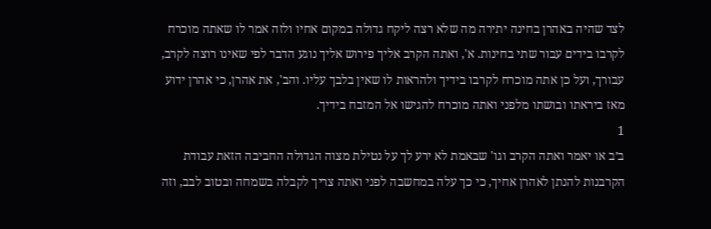לצד שהיה באהרן בחינה יתירה מה שלא רצה ליקח גדולה במקום אחיו ולזה אמר לו שאתה מוכרח לקרבו בידים עבור שתי בחינות. א', ואתה הקרב אליך פירוש אליך נוגע הדבר לפי שאינו רוצה לקרב, עבורך, ועל כן אתה מוכרח לקרבו בידיך ולהראות לו שאין בלבך עליו. והב', את אהרן, כי אהרן ידוע מאז ביראתו ובושתו מלפני ואתה מוכרח להגישו אל המזבח בידיך.
1
ב׳ב או יאמר ואתה הקרב וגו' שבאמת לא ירע לך על נטילת מצוה הגדולה החביבה הזאת עבודת הקרבנות להנתן לאהרן אחיך, כי כך עלה במחשבה לפני ואתה צריך לקבלה בשמחה ובטוב לבב, וזה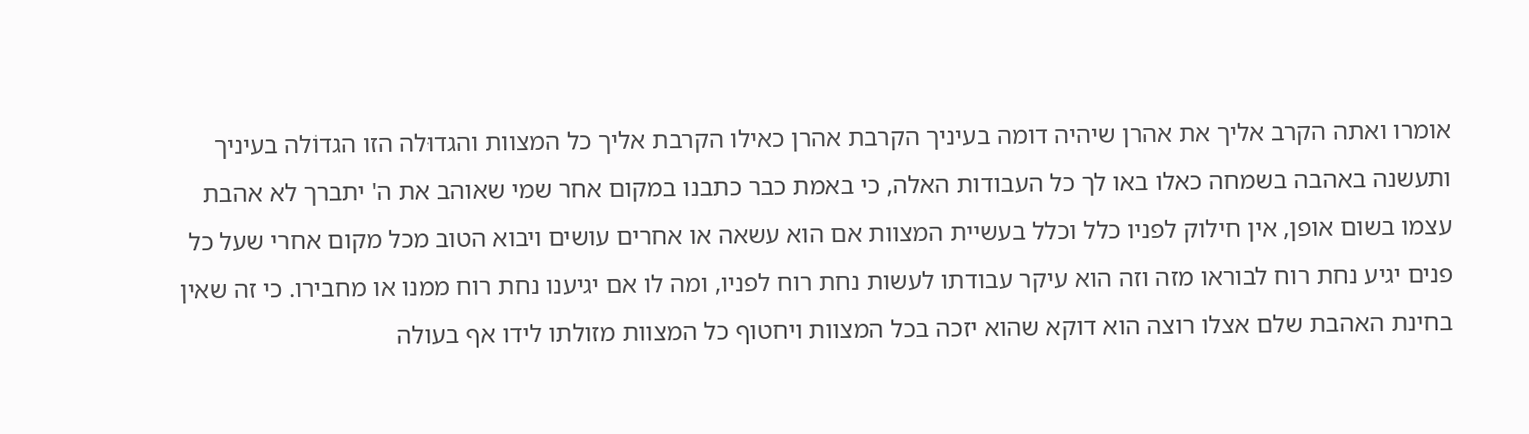אומרו ואתה הקרב אליך את אהרן שיהיה דומה בעיניך הקרבת אהרן כאילו הקרבת אליך כל המצוות והגדוּלה הזו הגדוֹלה בעיניך ותעשנה באהבה בשמחה כאלו באו לך כל העבודות האלה, כי באמת כבר כתבנו במקום אחר שמי שאוהב את ה' יתברך לא אהבת עצמו בשום אופן, אין חילוק לפניו כלל וכלל בעשיית המצוות אם הוא עשאה או אחרים עושים ויבוא הטוב מכל מקום אחרי שעל כל פנים יגיע נחת רוח לבוראו מזה וזה הוא עיקר עבודתו לעשות נחת רוח לפניו, ומה לו אם יגיענו נחת רוח ממנו או מחבירו. כי זה שאין בחינת האהבת שלם אצלו רוצה הוא דוקא שהוא יזכה בכל המצוות ויחטוף כל המצוות מזולתו לידו אף בעולה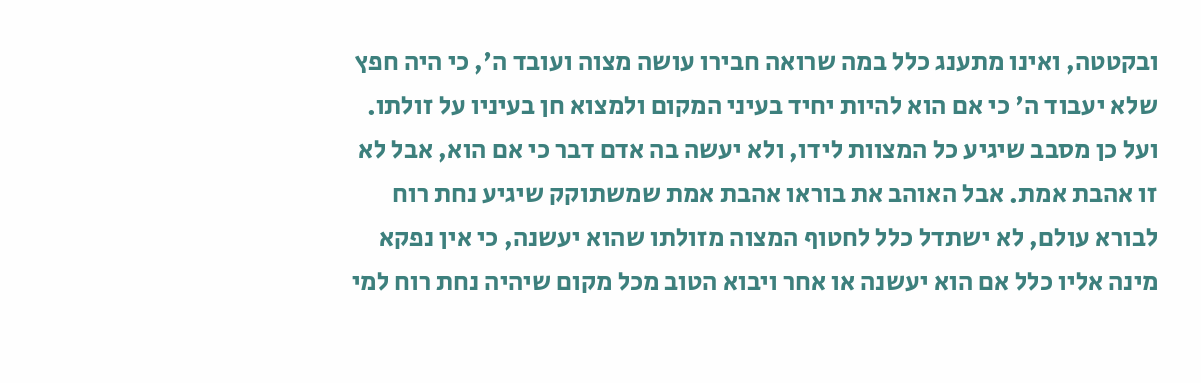ובקטטה, ואינו מתענג כלל במה שרואה חבירו עושה מצוה ועובד ה', כי היה חפץ שלא יעבוד ה' כי אם הוא להיות יחיד בעיני המקום ולמצוא חן בעיניו על זולתו. ועל כן מסבב שיגיע כל המצוות לידו, ולא יעשה בה אדם דבר כי אם הוא, אבל לא זו אהבת אמת. אבל האוהב את בוראו אהבת אמת שמשתוקק שיגיע נחת רוח לבורא עולם, לא ישתדל כלל לחטוף המצוה מזולתו שהוא יעשנה, כי אין נפקא מינה אליו כלל אם הוא יעשנה או אחר ויבוא הטוב מכל מקום שיהיה נחת רוח למי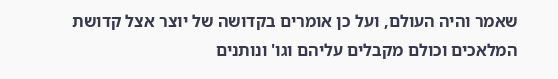שאמר והיה העולם, ועל כן אומרים בקדושה של יוצר אצל קדושת המלאכים וכולם מקבלים עליהם וגו' ונותנים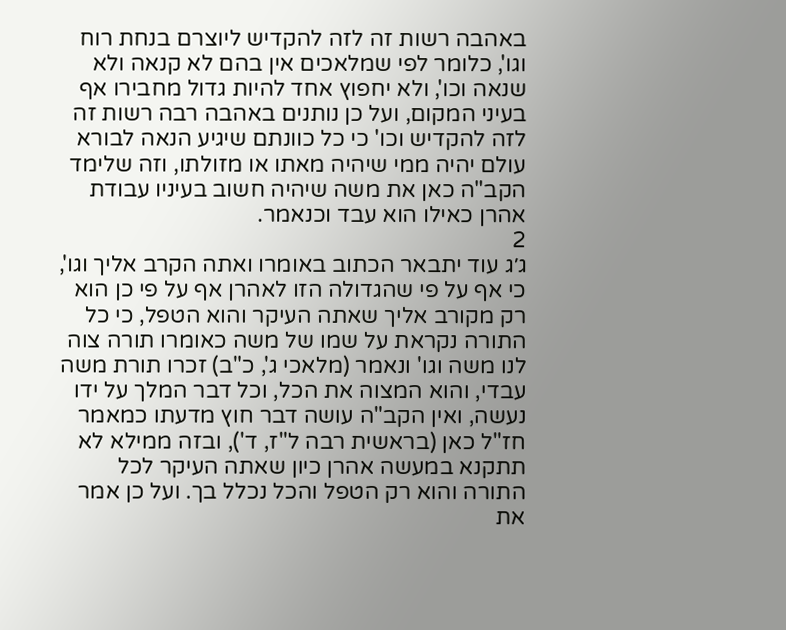באהבה רשות זה לזה להקדיש ליוצרם בנחת רוח וגו', כלומר לפי שמלאכים אין בהם לא קנאה ולא שנאה וכו', ולא יחפוץ אחד להיות גדול מחבירו אף בעיני המקום, ועל כן נותנים באהבה רבה רשות זה לזה להקדיש וכו' כי כל כוונתם שיגיע הנאה לבורא עולם יהיה ממי שיהיה מאתו או מזולתו, וזה שלימד הקב"ה כאן את משה שיהיה חשוב בעיניו עבודת אהרן כאילו הוא עבד וכנאמר.
2
ג׳ג עוד יתבאר הכתוב באומרו ואתה הקרב אליך וגו', כי אף על פי שהגדולה הזו לאהרן אף על פי כן הוא רק מקורב אליך שאתה העיקר והוא הטפל, כי כל התורה נקראת על שמו של משה כאומרו תורה צוה לנו משה וגו' ונאמר (מלאכי ג', כ"ב) זכרו תורת משה עבדי, והוא המצוה את הכל, וכל דבר המלך על ידו נעשה, ואין הקב"ה עושה דבר חוץ מדעתו כמאמר חז"ל כאן (בראשית רבה ל"ז, ד'), ובזה ממילא לא תתקנא במעשה אהרן כיון שאתה העיקר לכל התורה והוא רק הטפל והכל נכלל בך. ועל כן אמר את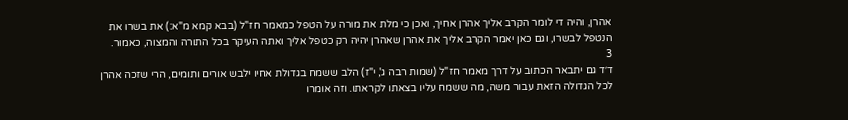אהרן, והיה די לומר הקרב אליך אהרן אחיך, ואכן כי מלת את מורה על הטפל כמאמר חז"ל (בבא קמא מ"א:) את בשרו את הנטפל לבשרו, וגם כאן יאמר הקרב אליך את אהרן שאהרן יהיה רק כטפל אליך ואתה העיקר בכל התורה והמצוה, כאמור.
3
ד׳ד גם יתבאר הכתוב על דרך מאמר חז"ל (שמות רבה ג', י"ז) הלב ששמח בגדולת אחיו ילבש אורים ותומים, הרי שזכה אהרן לכל הגדולה הזאת עבור משה, מה ששמח עליו בצאתו לקראתו. וזה אומרו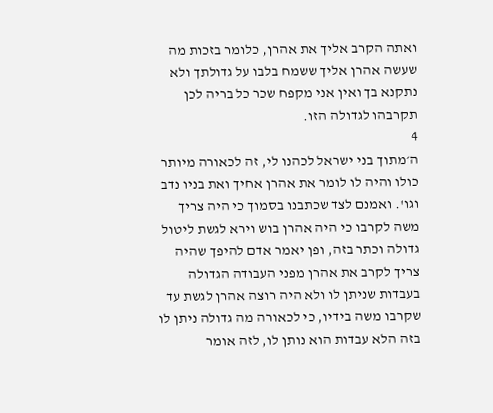ואתה הקרב אליך את אהרן, כלומר בזכות מה שעשה אהרן אליך ששמח בלבו על גדולתך ולא נתקנא בך ואין אני מקפח שכר כל בריה לכן תקרבהו לגדולה הזו.
4
ה׳מתוך בני ישראל לכהנו לי, זה לכאורה מיותר כולו והיה לו לומר את אהרן אחיך ואת בניו נדב וגו'. ואמנם לצד שכתבנו בסמוך כי היה צריך משה לקרבו כי היה אהרן בוש וירא לגשת ליטול גדולה וכתר בזה, ופן יאמר אדם להיפך שהיה צריך לקרב את אהרן מפני העבודה הגדולה בעבדות שניתן לו ולא היה רוצה אהרן לגשת עד שקרבו משה בידיו, כי לכאורה מה גדולה ניתן לו בזה הלא עבדות הוא נותן לו, לזה אומר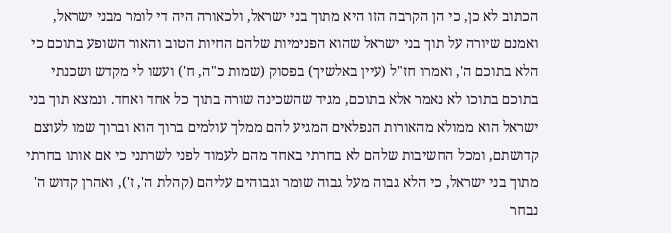הכתוב לא כן, כי הן הקרבה הזו היא מתוך בני ישראל, ולכאורה היה די לומר מבני ישראל, ואמנם שיורה על תוך בני ישראל שהוא הפנימיות שלהם החיות הטוב והאור השופע בתוכם כי הלא בתוכם ה', ואמרו חז"ל (עיין באלשיך) בפסוק (שמות כ"ה, ח') ועשו לי מקדש ושכנתי בתוכם בתוכו לא נאמר אלא בתוכם, מגיד שהשכינה שורה בתוך כל אחד ואחד. ונמצא תוך בני ישראל הוא ממולא מהאורות הנפלאים המגיע להם ממלך עולמים ברוך הוא וברוך שמו לעוצם קדושתם, ומכל החשיבות שלהם לא בחרתי באחד מהם לעמוד לפני לשרתני כי אם אותו בחרתי מתוך בני ישראל, כי הלא גבוה מעל גבוה שומר וגבוהים עליהם (קהלת ה', ז'), ואהרן קדוש ה' נבחר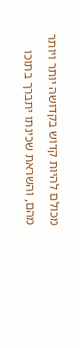מכולם להיות קדוש בקדושה יותר ויותר מהם, והשראת שכינתו יתברך בתוכו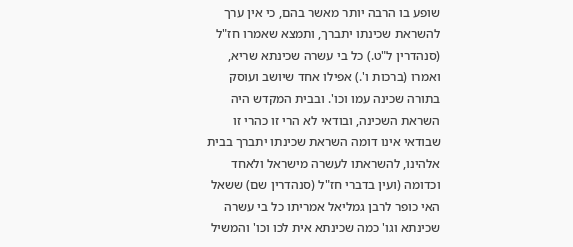שופע בו הרבה יותר מאשר בהם, כי אין ערך להשראת שכינתו יתברך, ותמצא שאמרו חז"ל (סנהדרין ל"ט.) כל בי עשרה שכינתא שריא, ואמרו (ברכות ו'.) אפילו אחד שיושב ועוסק בתורה שכינה עמו וכו'. ובבית המקדש היה השראת השכינה, ובודאי לא הרי זו כהרי זו שבודאי אינו דומה השראת שכינתו יתברך בבית אלהינו, להשראתו לעשרה מישראל ולאחד וכדומה (ועין בדברי חז"ל (סנהדרין שם) ששאל האי כופר לרבן גמליאל אמריתו כל בי עשרה שכינתא וגו' כמה שכינתא אית לכו וכו' והמשיל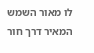לו מאור השמש המאיר דרך חור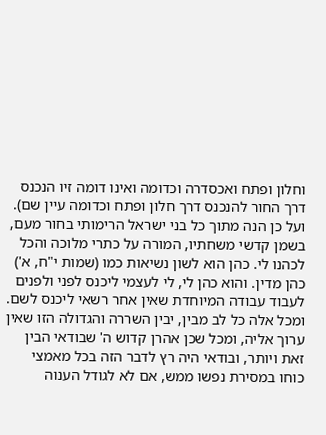וחלון ופתח ואכסדרה וכדומה ואינו דומה זיו הנכנס דרך החור להנכנס דרך חלון ופתח וכדומה עיין שם). ועל כן הנה מתוך כל בני ישראל הרימותי בחור מעם, בשמן קדשי משחתיו, המורה על כתרי מלוכה והכל לכהנו לי. כהן הוא לשון נשיאות כמו (שמות י"ח, א') כהן מדין. והוא כהן לי, לי לעצמי ליכנס לפני ולפנים לעבוד עבודה המיוחדת שאין אחר רשאי ליכנס לשם. ומכל אלה כל לב מבין, יבין השררה והגדולה הזו שאין ערוך אליה, ומכל שכן אהרן קדוש ה' שבודאי הבין זאת ויותר, ובודאי היה רץ לדבר הזה בכל מאמצי כוחו במסירת נפשו ממש, אם לא לגודל הענוה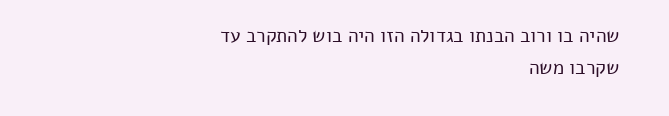שהיה בו ורוב הבנתו בגדולה הזו היה בוש להתקרב עד שקרבו משה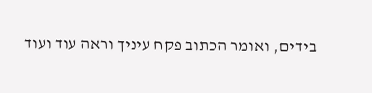בידים, ואומר הכתוב פקח עיניך וראה עוד ועוד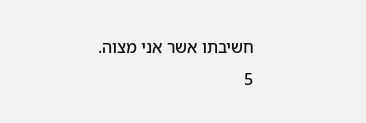חשיבתו אשר אני מצוה.
5